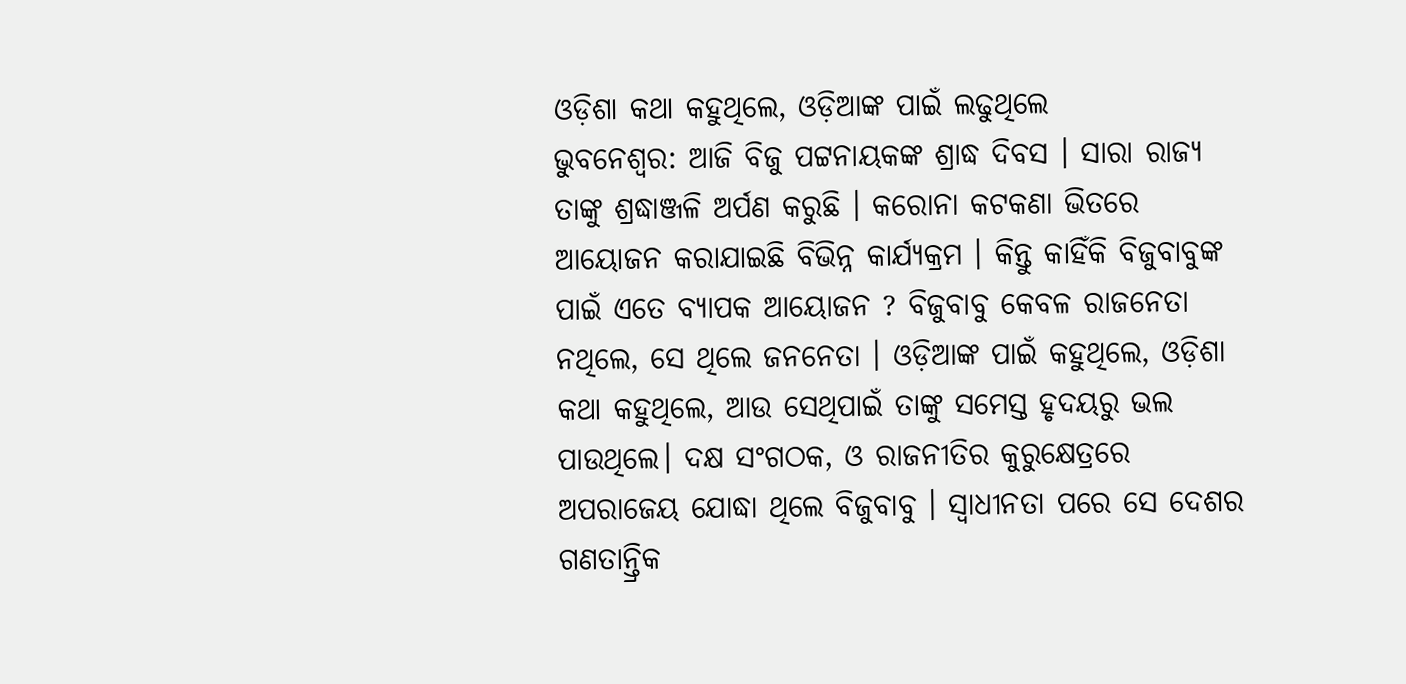ଓଡ଼ିଶା କଥା କହୁଥିଲେ, ଓଡ଼ିଆଙ୍କ ପାଇଁ ଲଢୁଥିଲେ
ଭୁବନେଶ୍ୱର: ଆଜି ବିଜୁ ପଟ୍ଟନାୟକଙ୍କ ଶ୍ରାଦ୍ଧ ଦିବସ । ସାରା ରାଜ୍ୟ ତାଙ୍କୁ ଶ୍ରଦ୍ଧାଞ୍ଜଳି ଅର୍ପଣ କରୁଛି । କରୋନା କଟକଣା ଭିତରେ ଆୟୋଜନ କରାଯାଇଛି ବିଭିନ୍ନ କାର୍ଯ୍ୟକ୍ରମ । କିନ୍ତୁ କାହିଁକି ବିଜୁବାବୁଙ୍କ ପାଇଁ ଏତେ ବ୍ୟାପକ ଆୟୋଜନ ? ବିଜୁବାବୁ କେବଳ ରାଜନେତା ନଥିଲେ, ସେ ଥିଲେ ଜନନେତା । ଓଡ଼ିଆଙ୍କ ପାଇଁ କହୁଥିଲେ, ଓଡ଼ିଶା କଥା କହୁଥିଲେ, ଆଉ ସେଥିପାଇଁ ତାଙ୍କୁ ସମେସ୍ତ ହୃଦୟରୁ ଭଲ ପାଉଥିଲେ। ଦକ୍ଷ ସଂଗଠକ, ଓ ରାଜନୀତିର କୁରୁକ୍ଷେତ୍ରରେ ଅପରାଜେୟ ଯୋଦ୍ଧା ଥିଲେ ବିଜୁବାବୁ । ସ୍ୱାଧୀନତା ପରେ ସେ ଦେଶର ଗଣତାନ୍ତ୍ରିକ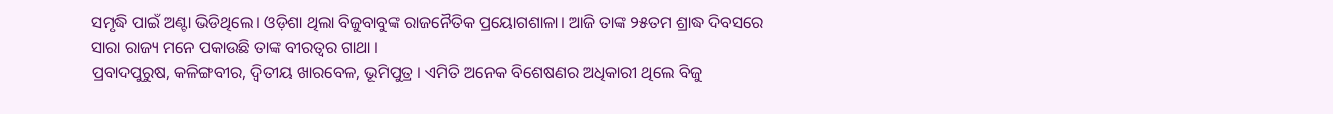ସମୃଦ୍ଧି ପାଇଁ ଅଣ୍ଟା ଭିଡିଥିଲେ। ଓଡ଼ିଶା ଥିଲା ବିଜୁବାବୁଙ୍କ ରାଜନୈତିକ ପ୍ରୟୋଗଶାଳା। ଆଜି ତାଙ୍କ ୨୫ତମ ଶ୍ରାଦ୍ଧ ଦିବସରେ ସାରା ରାଜ୍ୟ ମନେ ପକାଉଛି ତାଙ୍କ ବୀରତ୍ୱର ଗାଥା ।
ପ୍ରବାଦପୁରୁଷ, କଳିଙ୍ଗବୀର, ଦ୍ୱିତୀୟ ଖାରବେଳ, ଭୂମିପୁତ୍ର । ଏମିତି ଅନେକ ବିଶେଷଣର ଅଧିକାରୀ ଥିଲେ ବିଜୁ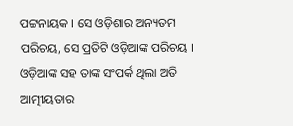ପଟ୍ଟନାୟକ । ସେ ଓଡ଼ିଶାର ଅନ୍ୟତମ ପରିଚୟ, ସେ ପ୍ରତିଟି ଓଡ଼ିଆଙ୍କ ପରିଚୟ । ଓଡ଼ିଆଙ୍କ ସହ ତାଙ୍କ ସଂପର୍କ ଥିଲା ଅତି ଆତ୍ମୀୟତାର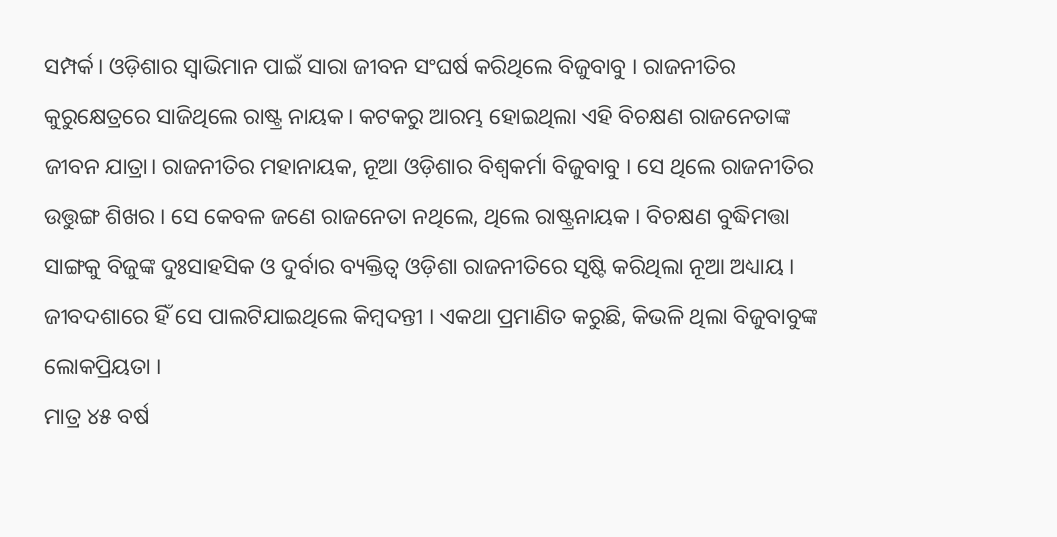ସମ୍ପର୍କ। ଓଡ଼ିଶାର ସ୍ୱାଭିମାନ ପାଇଁ ସାରା ଜୀବନ ସଂଘର୍ଷ କରିଥିଲେ ବିଜୁବାବୁ । ରାଜନୀତିର କୁରୁକ୍ଷେତ୍ରରେ ସାଜିଥିଲେ ରାଷ୍ଟ୍ର ନାୟକ। କଟକରୁ ଆରମ୍ଭ ହୋଇଥିଲା ଏହି ବିଚକ୍ଷଣ ରାଜନେତାଙ୍କ ଜୀବନ ଯାତ୍ରା। ରାଜନୀତିର ମହାନାୟକ, ନୂଆ ଓଡ଼ିଶାର ବିଶ୍ୱକର୍ମା ବିଜୁବାବୁ । ସେ ଥିଲେ ରାଜନୀତିର ଉତ୍ତୁଙ୍ଗ ଶିଖର । ସେ କେବଳ ଜଣେ ରାଜନେତା ନଥିଲେ, ଥିଲେ ରାଷ୍ଟ୍ରନାୟକ । ବିଚକ୍ଷଣ ବୁଦ୍ଧିମତ୍ତା ସାଙ୍ଗକୁ ବିଜୁଙ୍କ ଦୁଃସାହସିକ ଓ ଦୁର୍ବାର ବ୍ୟକ୍ତିତ୍ୱ ଓଡ଼ିଶା ରାଜନୀତିରେ ସୃଷ୍ଟି କରିଥିଲା ନୂଆ ଅଧ୍ୟାୟ । ଜୀବଦଶାରେ ହିଁ ସେ ପାଲଟିଯାଇଥିଲେ କିମ୍ବଦନ୍ତୀ । ଏକଥା ପ୍ରମାଣିତ କରୁଛି, କିଭଳି ଥିଲା ବିଜୁବାବୁଙ୍କ ଲୋକପ୍ରିୟତା ।
ମାତ୍ର ୪୫ ବର୍ଷ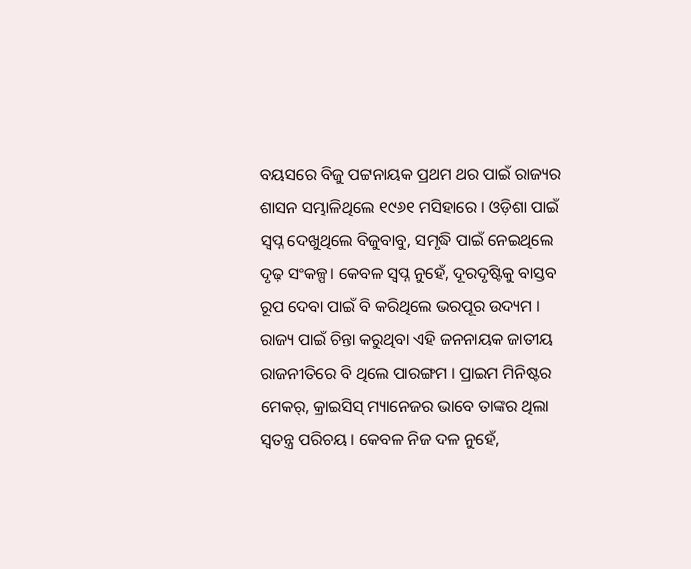ବୟସରେ ବିଜୁ ପଟ୍ଟନାୟକ ପ୍ରଥମ ଥର ପାଇଁ ରାଜ୍ୟର ଶାସନ ସମ୍ଭାଳିଥିଲେ ୧୯୬୧ ମସିହାରେ । ଓଡ଼ିଶା ପାଇଁ ସ୍ୱପ୍ନ ଦେଖୁଥିଲେ ବିଜୁବାବୁ, ସମୃଦ୍ଧି ପାଇଁ ନେଇଥିଲେ ଦୃଢ଼ ସଂକଳ୍ପ। କେବଳ ସ୍ୱପ୍ନ ନୁହେଁ, ଦୂରଦୃଷ୍ଟିକୁ ବାସ୍ତବ ରୂପ ଦେବା ପାଇଁ ବି କରିଥିଲେ ଭରପୂର ଉଦ୍ୟମ । ରାଜ୍ୟ ପାଇଁ ଚିନ୍ତା କରୁଥିବା ଏହି ଜନନାୟକ ଜାତୀୟ ରାଜନୀତିରେ ବି ଥିଲେ ପାରଙ୍ଗମ । ପ୍ରାଇମ ମିନିଷ୍ଟର ମେକର୍, କ୍ରାଇସିସ୍ ମ୍ୟାନେଜର ଭାବେ ତାଙ୍କର ଥିଲା ସ୍ବତନ୍ତ୍ର ପରିଚୟ । କେବଳ ନିଜ ଦଳ ନୁହେଁ,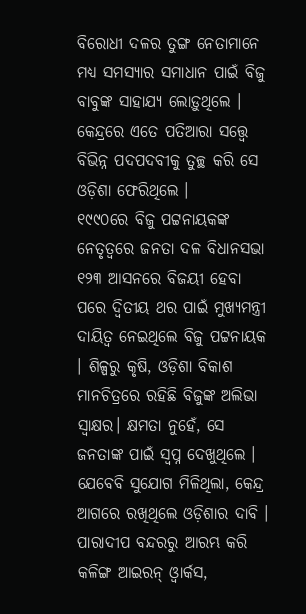ବିରୋଧୀ ଦଳର ତୁଙ୍ଗ ନେତାମାନେ ମଧ୍ୟ ସମସ୍ୟାର ସମାଧାନ ପାଇଁ ବିଜୁ ବାବୁଙ୍କ ସାହାଯ୍ୟ ଲୋଡ଼ୁଥିଲେ । କେନ୍ଦ୍ରରେ ଏତେ ପତିଆରା ସତ୍ତ୍ବେ ବିଭିନ୍ନ ପଦପଦବୀକୁ ତୁଚ୍ଛ କରି ସେ ଓଡ଼ିଶା ଫେରିଥିଲେ ।
୧୯୯୦ରେ ବିଜୁ ପଟ୍ଟନାୟକଙ୍କ ନେତୃତ୍ୱରେ ଜନତା ଦଳ ବିଧାନସଭା ୧୨୩ ଆସନରେ ବିଜୟୀ ହେବା ପରେ ଦ୍ବିତୀୟ ଥର ପାଇଁ ମୁଖ୍ୟମନ୍ତ୍ରୀ ଦାୟିତ୍ୱ ନେଇଥିଲେ ବିଜୁ ପଟ୍ଟନାୟକ । ଶିଳ୍ପରୁ କୃଷି, ଓଡ଼ିଶା ବିକାଶ ମାନଚିତ୍ରରେ ରହିଛି ବିଜୁଙ୍କ ଅଲିଭା ସ୍ୱାକ୍ଷର। କ୍ଷମତା ନୁହେଁ, ସେ ଜନତାଙ୍କ ପାଇଁ ସ୍ୱପ୍ନ ଦେଖୁଥିଲେ । ଯେବେବି ସୁଯୋଗ ମିଳିଥିଲା, କେନ୍ଦ୍ର ଆଗରେ ରଖିଥିଲେ ଓଡ଼ିଶାର ଦାବି । ପାରାଦୀପ ବନ୍ଦରରୁ ଆରମ୍ଭ କରି କଳିଙ୍ଗ ଆଇରନ୍ ଓ୍ୱାର୍କସ,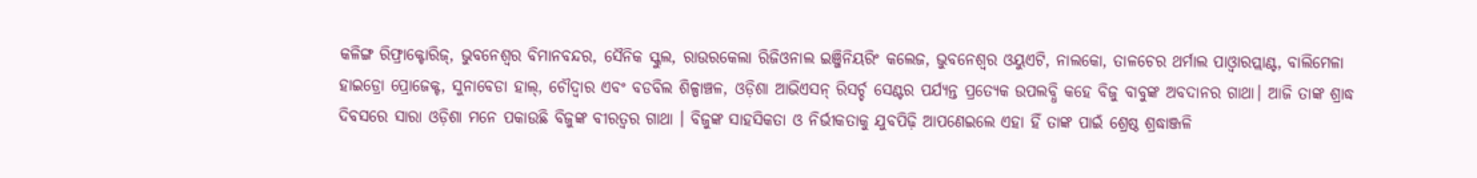କଳିଙ୍ଗ ରିଫ୍ରାକ୍ଟୋରିଜ୍, ଭୁବନେଶ୍ୱର ବିମାନବନ୍ଦର, ସୈନିକ ସ୍କୁଲ, ରାଉରକେଲା ରିଜିଓନାଲ ଇଞ୍ଜିନିୟରିଂ କଲେଜ, ଭୁବନେଶ୍ୱର ଓୟୁଏଟି, ନାଲକୋ, ତାଳଚେର ଥର୍ମାଲ ପାଓ୍ୱାରପ୍ଲାଣ୍ଟ, ବାଲିମେଳା ହାଇଡ୍ରୋ ପ୍ରୋଜେକ୍ଟ, ସୁନାବେଡା ହାଲ୍, ଚୌଦ୍ୱାର ଏବଂ ବଡବିଲ ଶିଳ୍ପାଞ୍ଚଳ, ଓଡ଼ିଶା ଆଭିଏସନ୍ ରିସର୍ଚ୍ଚ ସେଣ୍ଟର ପର୍ଯ୍ୟନ୍ତ ପ୍ରତ୍ୟେକ ଉପଲବ୍ଧି କହେ ବିଜୁ ବାବୁଙ୍କ ଅବଦାନର ଗାଥା। ଆଜି ତାଙ୍କ ଶ୍ରାଦ୍ଧ ଦିବସରେ ସାରା ଓଡ଼ିଶା ମନେ ପକାଉଛି ବିଜୁଙ୍କ ବୀରତ୍ୱର ଗାଥା । ବିଜୁଙ୍କ ସାହସିକତା ଓ ନିର୍ଭୀକତାକୁ ଯୁବପିଢ଼ି ଆପଣେଇଲେ ଏହା ହିଁ ତାଙ୍କ ପାଇଁ ଶ୍ରେଷ୍ଠ ଶ୍ରଦ୍ଧାଞ୍ଜଳି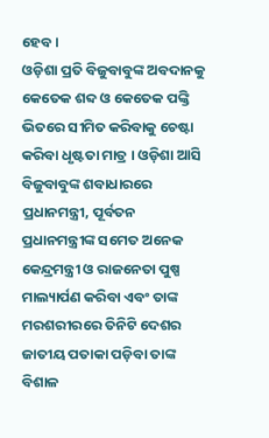ହେବ ।
ଓଡ଼ିଶା ପ୍ରତି ବିଜୁବାବୁଙ୍କ ଅବଦାନକୁ କେତେକ ଶବ୍ଦ ଓ କେତେକ ପଙ୍କ୍ତି ଭିତରେ ସୀମିତ କରିବାକୁ ଚେଷ୍ଟା କରିବା ଧୃଷ୍ଟତା ମାତ୍ର । ଓଡ଼ିଶା ଆସି ବିଜୁବାବୁଙ୍କ ଶବାଧାରରେ ପ୍ରଧାନମନ୍ତ୍ରୀ, ପୂର୍ବତନ ପ୍ରଧାନମନ୍ତ୍ରୀଙ୍କ ସମେତ ଅନେକ କେନ୍ଦ୍ରମନ୍ତ୍ରୀ ଓ ରାଜନେତା ପୁଷ୍ପ ମାଲ୍ୟାର୍ପଣ କରିବା ଏବଂ ତାଙ୍କ ମରଶରୀରରେ ତିନିଟି ଦେଶର ଜାତୀୟ ପତାକା ପଡ଼ିବା ତାଙ୍କ ବିଶାଳ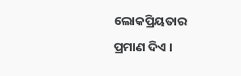ଲୋକପ୍ରିୟତାର ପ୍ରମାଣ ଦିଏ ।